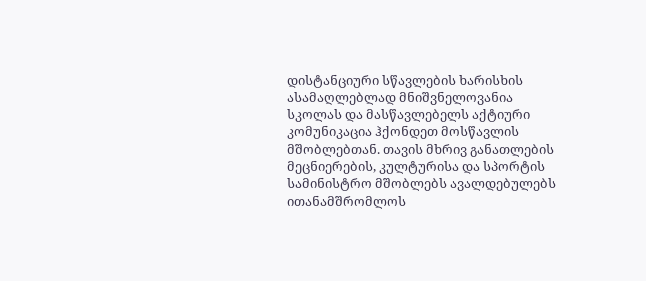დისტანციური სწავლების ხარისხის ასამაღლებლად მნიშვნელოვანია სკოლას და მასწავლებელს აქტიური კომუნიკაცია ჰქონდეთ მოსწავლის მშობლებთან. თავის მხრივ განათლების მეცნიერების, კულტურისა და სპორტის სამინისტრო მშობლებს ავალდებულებს ითანამშრომლოს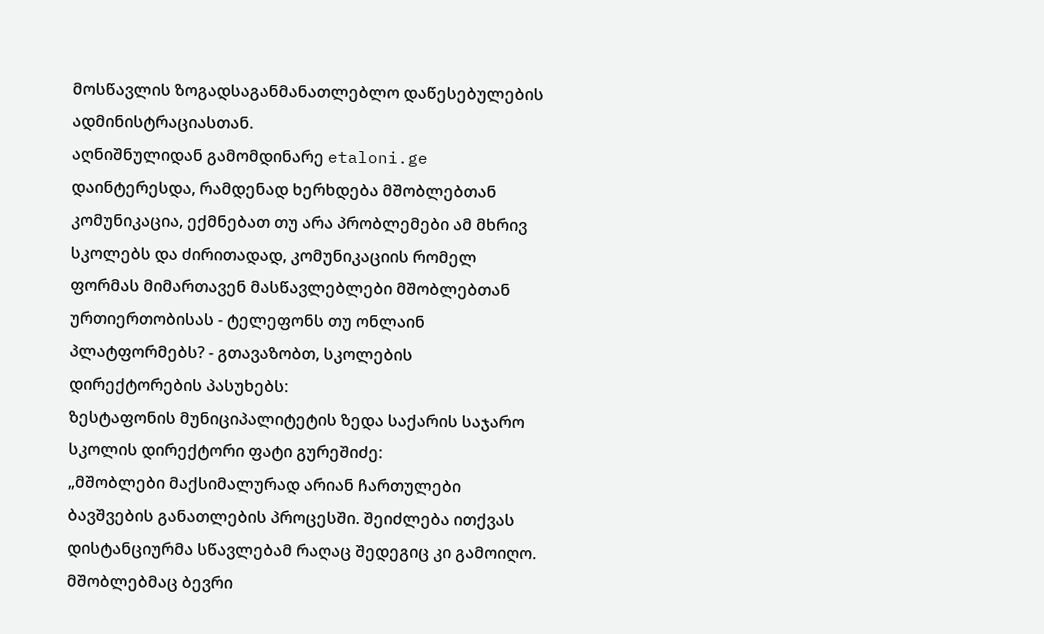მოსწავლის ზოგადსაგანმანათლებლო დაწესებულების ადმინისტრაციასთან.
აღნიშნულიდან გამომდინარე etaloni.ge დაინტერესდა, რამდენად ხერხდება მშობლებთან კომუნიკაცია, ექმნებათ თუ არა პრობლემები ამ მხრივ სკოლებს და ძირითადად, კომუნიკაციის რომელ ფორმას მიმართავენ მასწავლებლები მშობლებთან ურთიერთობისას - ტელეფონს თუ ონლაინ პლატფორმებს? - გთავაზობთ, სკოლების დირექტორების პასუხებს:
ზესტაფონის მუნიციპალიტეტის ზედა საქარის საჯარო სკოლის დირექტორი ფატი გურეშიძე:
„მშობლები მაქსიმალურად არიან ჩართულები ბავშვების განათლების პროცესში. შეიძლება ითქვას დისტანციურმა სწავლებამ რაღაც შედეგიც კი გამოიღო. მშობლებმაც ბევრი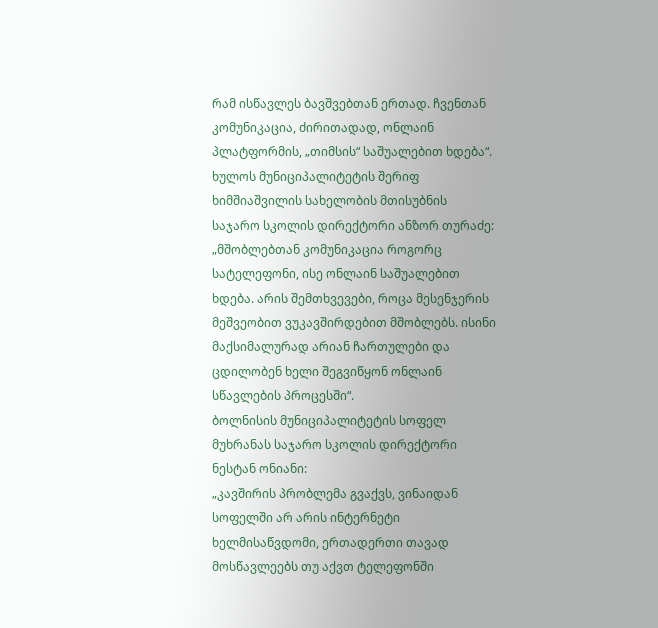რამ ისწავლეს ბავშვებთან ერთად. ჩვენთან კომუნიკაცია, ძირითადად, ონლაინ პლატფორმის, „თიმსის“ საშუალებით ხდება“.
ხულოს მუნიციპალიტეტის შერიფ ხიმშიაშვილის სახელობის მთისუბნის საჯარო სკოლის დირექტორი ანზორ თურაძე:
„მშობლებთან კომუნიკაცია როგორც სატელეფონი, ისე ონლაინ საშუალებით ხდება. არის შემთხვევები, როცა მესენჯერის მეშვეობით ვუკავშირდებით მშობლებს. ისინი მაქსიმალურად არიან ჩართულები და ცდილობენ ხელი შეგვიწყონ ონლაინ სწავლების პროცესში“.
ბოლნისის მუნიციპალიტეტის სოფელ მუხრანას საჯარო სკოლის დირექტორი ნესტან ონიანი:
„კავშირის პრობლემა გვაქვს, ვინაიდან სოფელში არ არის ინტერნეტი ხელმისაწვდომი, ერთადერთი თავად მოსწავლეებს თუ აქვთ ტელეფონში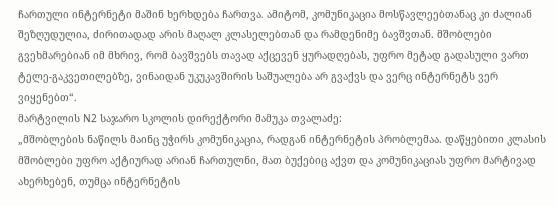ჩართული ინტერნეტი მაშინ ხერხდება ჩართვა. ამიტომ, კომუნიკაცია მოსწავლეებთანაც კი ძალიან შეზღუდულია, ძირითადად არის მაღალ კლასელებთან და რამდენიმე ბავშვთან. მშობლები გვეხმარებიან იმ მხრივ, რომ ბავშვებს თავად აქცევენ ყურადღებას, უფრო მეტად გადასული ვართ ტელე-გაკვეთილებზე, ვინაიდან უკუკავშირის საშუალება არ გვაქვს და ვერც ინტერნეტს ვერ ვიყენებთ“.
მარტვილის N2 საჯარო სკოლის დირექტორი მამუკა თვალაძე:
„მშობლების ნაწილს მაინც უჭირს კომუნიკაცია, რადგან ინტერნეტის პრობლემაა. დაწყებითი კლასის მშობლები უფრო აქტიურად არიან ჩართულნი, მათ ბუქებიც აქვთ და კომუნიკაციას უფრო მარტივად ახერხებენ, თუმცა ინტერნეტის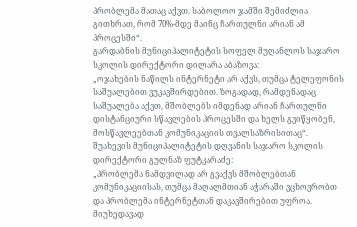პრობლემა მათაც აქვთ. საბოლოო ჯამში შემიძლია გითხრათ, რომ 70%-მდე მაინც ჩართულნი არიან ამ პროცესში“.
გარდაბნის მუნიციპალიტეტის სოფელ მუღანლოს საჯარო სკოლის დირექტორი დილარა აბაზოვა:
„ოჯახების ნაწილს ინტერნეტი არ აქვს, თუმცა ტელეფონის საშუალებით ვუკავშირდებით. ზოგადად, რამდენადაც საშუალება აქვთ, მშობლებს იმდენად არიან ჩართულნი დისტანციური სწავლების პროცესში და ხელს გვიწყობენ, მოსწავლეებთან კომუნიკაციის თვალსაზრისითაც“.
შუახევის მუნიციპალიტეტის დღვანის საჯარო სკოლის დირექტორი გულნაზ ფუტკარაძე:
„პრობლემა ნამდვილად არ გვაქვს მშობლებთან კომუნიკაციისას, თუმცა მაღალმთიან აჭარაში ვცხოვრობთ და პრობლემა ინტერნეტთან დაკავშირებით უფროა. მიუხედავად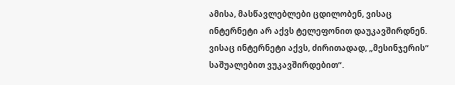ამისა, მასწავლებლები ცდილობენ, ვისაც ინტერნეტი არ აქვს ტელეფონით დაუკავშირდნენ. ვისაც ინტერნეტი აქვს, ძირითადად, „მესინჯერის“ საშუალებით ვუკავშირდებით“.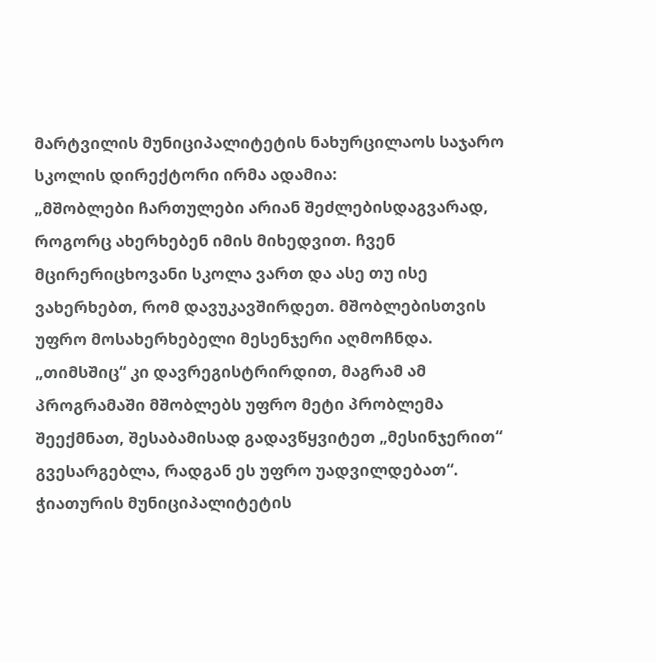მარტვილის მუნიციპალიტეტის ნახურცილაოს საჯარო სკოლის დირექტორი ირმა ადამია:
„მშობლები ჩართულები არიან შეძლებისდაგვარად, როგორც ახერხებენ იმის მიხედვით. ჩვენ მცირერიცხოვანი სკოლა ვართ და ასე თუ ისე ვახერხებთ, რომ დავუკავშირდეთ. მშობლებისთვის უფრო მოსახერხებელი მესენჯერი აღმოჩნდა. „თიმსშიც“ კი დავრეგისტრირდით, მაგრამ ამ პროგრამაში მშობლებს უფრო მეტი პრობლემა შეექმნათ, შესაბამისად გადავწყვიტეთ „მესინჯერით“ გვესარგებლა, რადგან ეს უფრო უადვილდებათ“.
ჭიათურის მუნიციპალიტეტის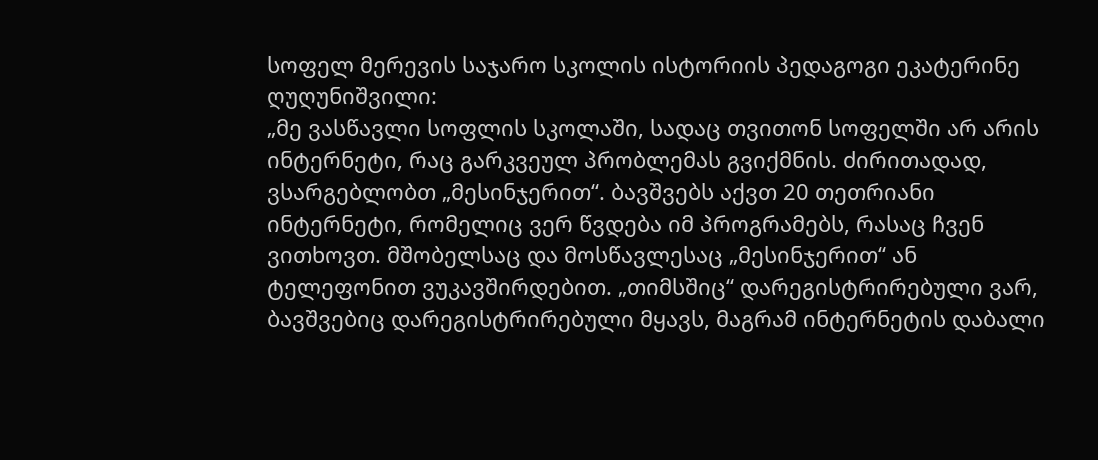სოფელ მერევის საჯარო სკოლის ისტორიის პედაგოგი ეკატერინე ღუღუნიშვილი:
„მე ვასწავლი სოფლის სკოლაში, სადაც თვითონ სოფელში არ არის ინტერნეტი, რაც გარკვეულ პრობლემას გვიქმნის. ძირითადად, ვსარგებლობთ „მესინჯერით“. ბავშვებს აქვთ 20 თეთრიანი ინტერნეტი, რომელიც ვერ წვდება იმ პროგრამებს, რასაც ჩვენ ვითხოვთ. მშობელსაც და მოსწავლესაც „მესინჯერით“ ან ტელეფონით ვუკავშირდებით. „თიმსშიც“ დარეგისტრირებული ვარ, ბავშვებიც დარეგისტრირებული მყავს, მაგრამ ინტერნეტის დაბალი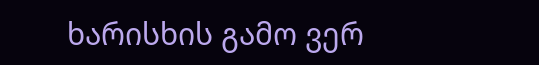ხარისხის გამო ვერ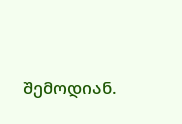შემოდიან.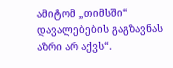ამიტომ „თიმსში“ დავალებების გაგზავნას აზრი არ აქვს“.